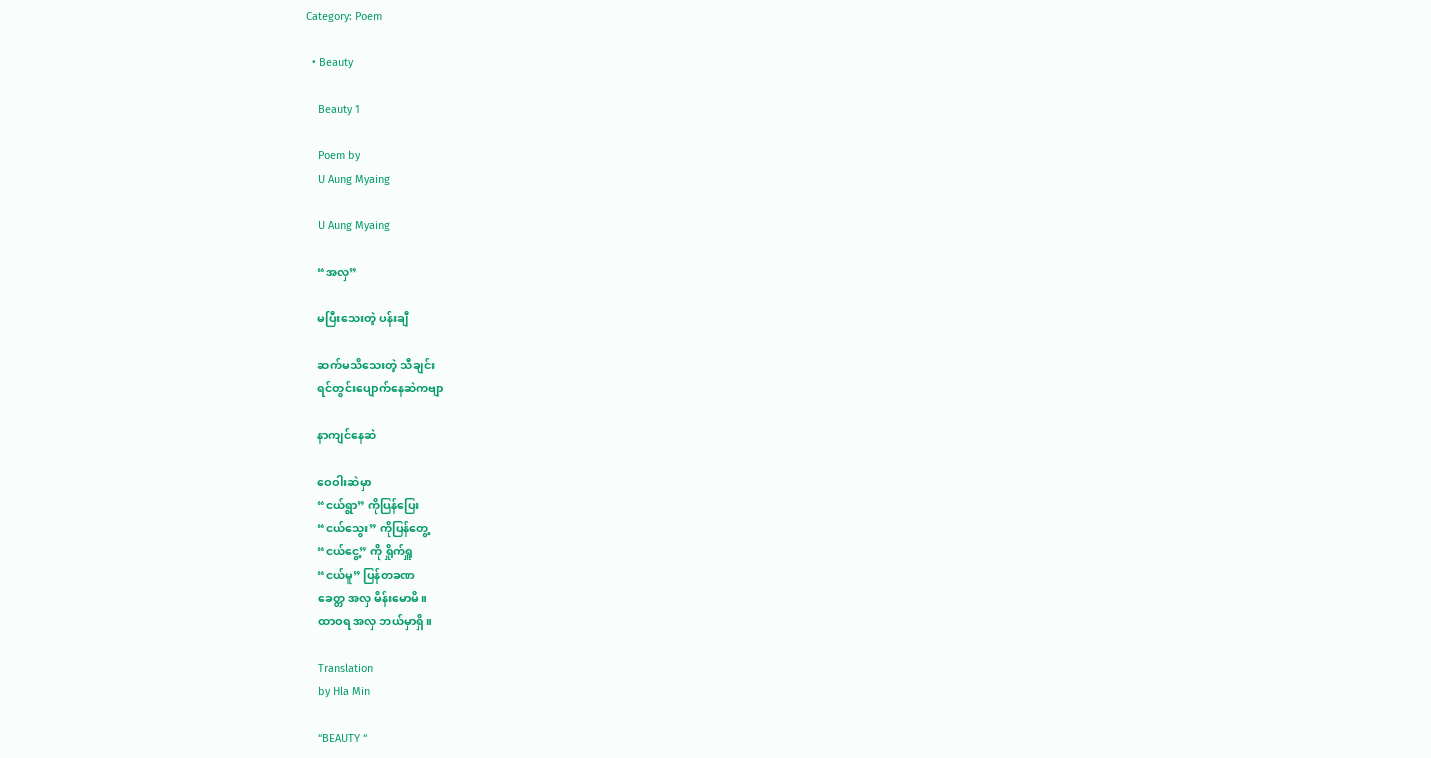Category: Poem

  • Beauty

    Beauty 1

    Poem by
    U Aung Myaing

    U Aung Myaing

    “အလှ”

    မပြီးသေးတဲ့ ပန်းချီ

    ဆက်မသိသေးတဲ့ သီချင်း
    ရင်တွင်းပျောက်နေဆဲကဗျာ

    နာကျင်နေဆဲ

    ဝေဝါးဆဲမှာ
    “ငယ်ရွာ” ကိုပြန်ပြေး
    “ငယ်သွေး” ကိုပြန်တွေ့
    “ငယ်ငွေ့” ကို ရှိုက်ရှူ
    “ငယ်မူ” ပြန်တခဏ
    ခေတ္တ အလှ မိန်းမောမိ။
    ထာဝရ အလှ ဘယ်မှာရှိ။

    Translation
    by Hla Min

    “BEAUTY “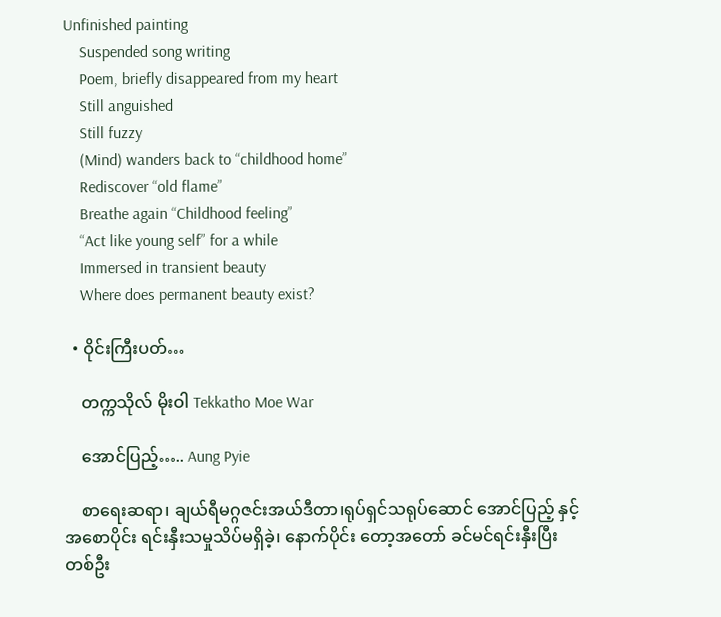Unfinished painting
    Suspended song writing
    Poem, briefly disappeared from my heart
    Still anguished
    Still fuzzy
    (Mind) wanders back to “childhood home”
    Rediscover “old flame”
    Breathe again “Childhood feeling”
    “Act like young self” for a while
    Immersed in transient beauty
    Where does permanent beauty exist?

  • ဝိုင်းကြီးပတ်…

    တက္ကသိုလ် မိုးဝါ Tekkatho Moe War

    အောင်ပြည့်….. Aung Pyie

    စာရေးဆရာ၊ ချယ်ရီမဂ္ဂဇင်းအယ်ဒီတာ၊ရုပ်ရှင်သရုပ်ဆောင် အောင်ပြည့် နှင့် အစောပိုင်း ရင်းနှီးသမှုသိပ်မရှိခဲ့၊ နောက်ပိုင်း တော့အတော် ခင်မင်ရင်းနှီးပြီး တစ်ဦး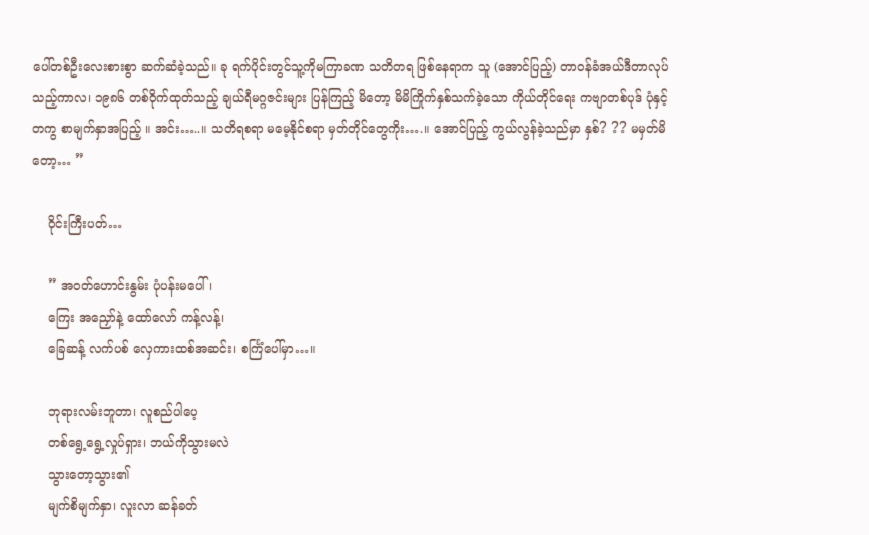ပေါ်တစ်ဦးလေးစားစွာ ဆက်ဆံခဲ့သည်။ ခု ရက်ပိုင်းတွင်သူ့ကိုမကြာခဏ သတိတရ ဖြစ်နေရာက သူ (အောင်ပြည့်) တာဝန်ခံအယ်ဒီတာလုပ်သည့်ကာလ၊ ၁၉၈၆ တစ်ဝိုက်ထုတ်သည့် ချယ်ရီမဂ္ဂဇင်းများ ပြန်ကြည့် မိတော့ မိမိကြိုက်နှစ်သက်ခဲ့သော ကိုယ်တိုင်ရေး ကဗျာတစ်ပုဒ် ပုံနှင့် တကွ စာမျက်နှာအပြည့် ။ အင်း…..။ သတိရစရာ မမေ့နိုင်စရာ မှတ်တိုင်တွေကိုး….။ အောင်ပြည့် ကွယ်လွန်ခဲ့သည်မှာ နှစ်? ?? မမှတ်မိတော့… ”

    ဝိုင်းကြီးပတ်…

    ” အဝတ်ဟောင်းနွမ်း ပုံပန်းမပေါ်၊
    ကြေး အညှော်နဲ့ ထော်လော် ကန့်လန့်၊
    ခြေဆန့် လက်ပစ် လှေကားထစ်အဆင်း၊ စင်္ကြံပေါ်မှာ…။

    ဘုရားလမ်းဘူတာ၊ လူစည်ပါပေ့
    တစ်ရွေ့ရွေ့လှုပ်ရှား၊ ဘယ်ကိုသွားမလဲ
    သွားတော့သွား၏
    မျက်စိမျက်နှာ၊ လူးလာ ဆန်ခတ်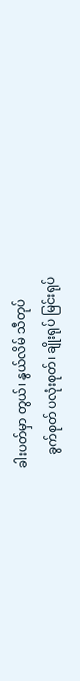ခါးပတ်မှာ တွယ်၊ နွယ်လိမ် သီတုပ်
    ခွက်စုတ် ပလုံးစုတ်၊ ချိုးရုပ် မြင်းရုပ်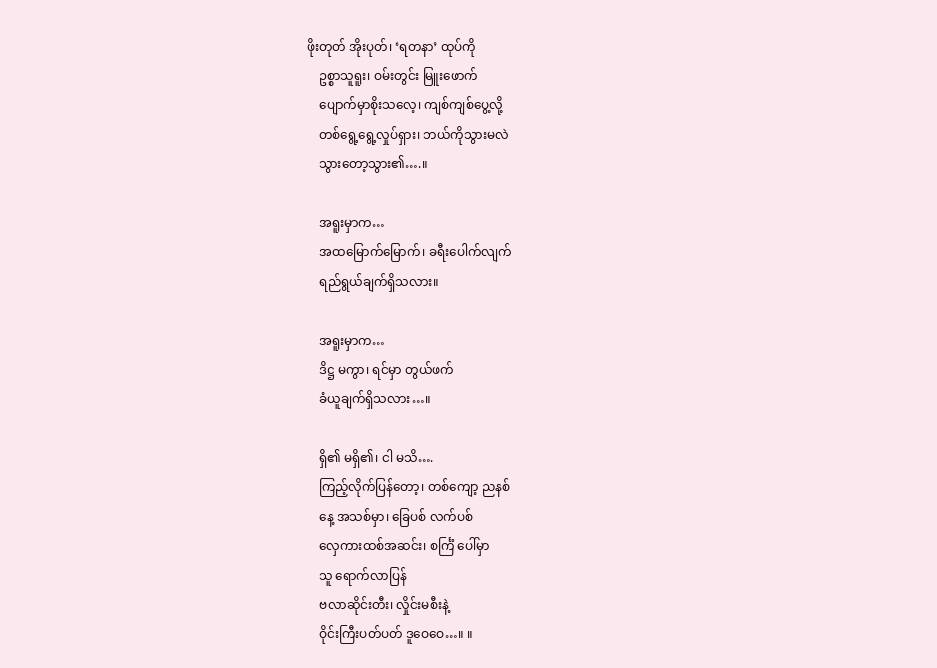ဖိုးတုတ် အိုးပုတ်၊ ‘ရတနာ’ ထုပ်ကို
    ဥစ္စာသူရူး၊ ဝမ်းတွင်း မြူးဖောက်
    ပျောက်မှာစိုးသလေ့၊ ကျစ်ကျစ်ပွေ့လို့
    တစ်ရွေ့ရွေ့လှုပ်ရှား၊ ဘယ်ကိုသွားမလဲ
    သွားတော့သွား၏….။

    အရူးမှာက…
    အထမြောက်မြောက်၊ ခရီးပေါက်လျက်
    ရည်ရွယ်ချက်ရှိသလား။

    အရူးမှာက…
    ဒိဋ္ဌ မကွာ၊ ရင်မှာ တွယ်ဖက်
    ခံယူချက်ရှိသလား…။

    ရှိ၏ မရှိ၏၊ ငါ မသိ….
    ကြည့်လိုက်ပြန်တော့၊ တစ်ကျော့ ညနစ်
    နေ့ အသစ်မှာ၊ ခြေပစ် လက်ပစ်
    လှေကားထစ်အဆင်း၊ စင်္ကြံ ပေါ်မှာ
    သူ ရောက်လာပြန်
    ဗလာဆိုင်းတီး၊ လှိုင်းမစီးနဲ့
    ဝိုင်းကြီးပတ်ပတ် ဒူဝေဝေ…။ ။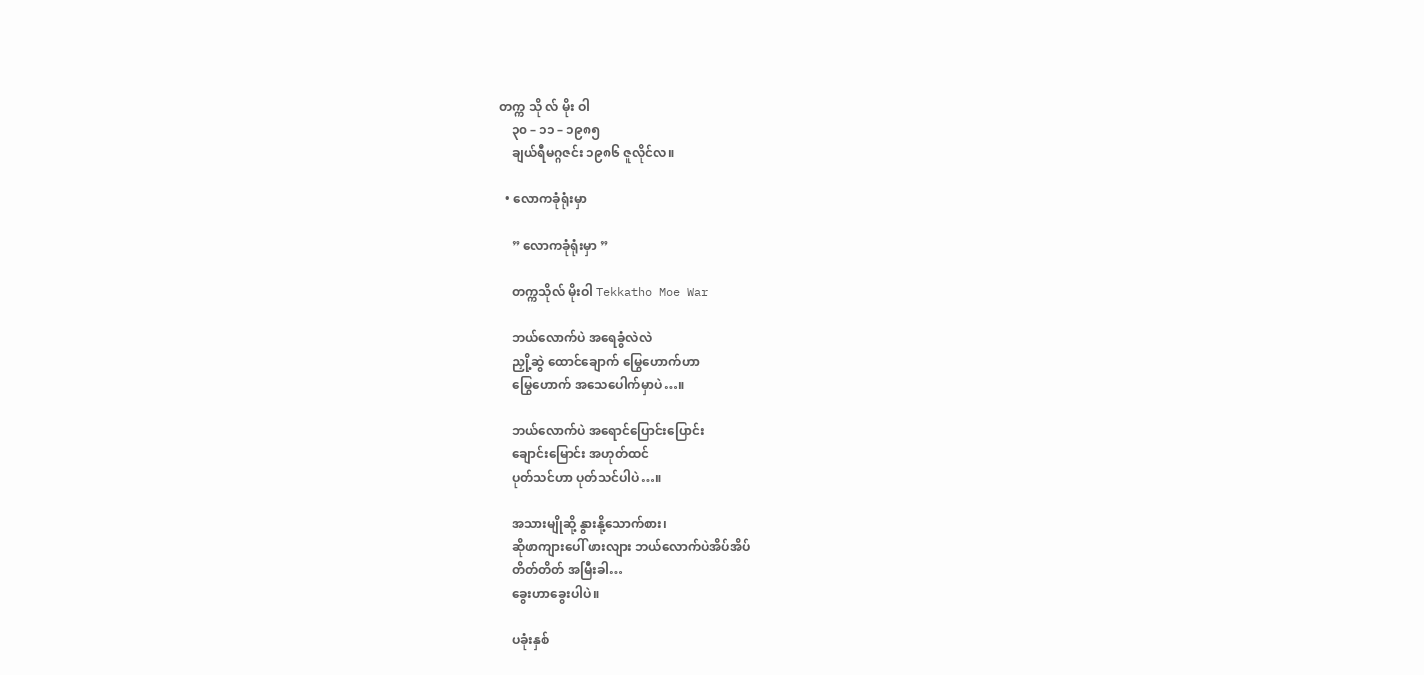တက္က သို လ် မိုး ဝါ
    ၃၀ – ၁၁ – ၁၉၈၅
    ချယ်ရီမဂ္ဂဇင်း ၁၉၈၆ ဇူလိုင်လ။

  • လောကခုံရုံးမှာ

    ” လောကခုံရုံးမှာ ”

    တက္ကသိုလ် မိုးဝါ Tekkatho Moe War

    ဘယ်လောက်ပဲ အရေခွံလဲလဲ
    ညှို့ဆွဲ ထောင်ချောက် မြွေဟောက်ဟာ
    မြွေဟောက် အသေပေါက်မှာပဲ…။

    ဘယ်လောက်ပဲ အရောင်ပြောင်းပြောင်း
    ချောင်းမြောင်း အဟုတ်ထင်
    ပုတ်သင်ဟာ ပုတ်သင်ပါပဲ…။

    အသားမျိုဆို့ နွားနို့သောက်စား၊
    ဆိုဖာကျားပေါ် ဖားလျား ဘယ်လောက်ပဲအိပ်အိပ်
    တိတ်တိတ် အမြီးခါ…
    ခွေးဟာခွေးပါပဲ။

    ပခုံးနှစ်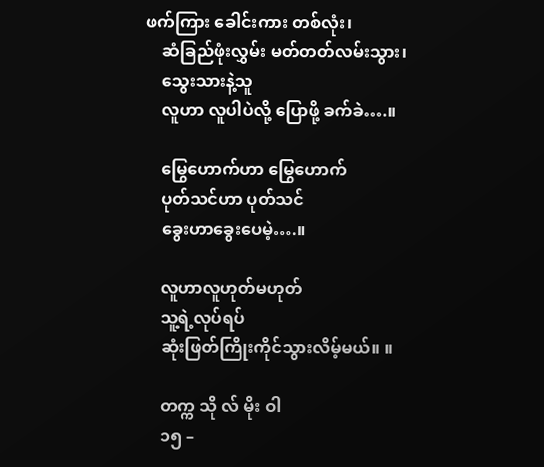ဖက်ကြား ခေါင်းကား တစ်လုံး၊
    ဆံခြည်ဖုံးလွှမ်း မတ်တတ်လမ်းသွား၊
    သွေးသားနဲ့သူ
    လူဟာ လူပါပဲလို့ ပြောဖို့ ခက်ခဲ….။

    မြွေဟောက်ဟာ မြွေဟောက်
    ပုတ်သင်ဟာ ပုတ်သင်
    ခွေးဟာခွေးပေမဲ့….။

    လူဟာလူဟုတ်မဟုတ်
    သူ့ရဲ့လုပ်ရပ်
    ဆုံးဖြတ်ကြိုးကိုင်သွားလိမ့်မယ်။ ။

    တက္က သို လ် မိုး ဝါ
    ၁၅ –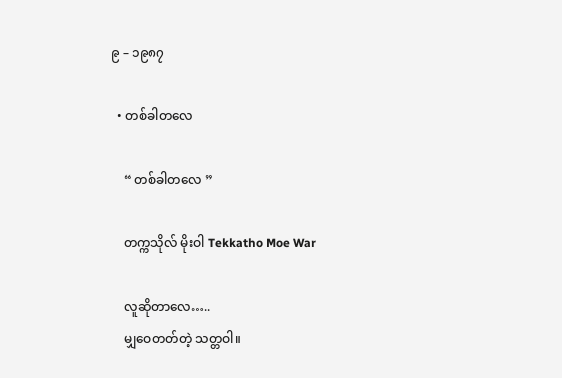၉ – ၁၉၈၇

  • တစ်ခါတလေ

    “ တစ်ခါတလေ ”

    တက္ကသိုလ် မိုးဝါ Tekkatho Moe War

    လူဆိုတာလေ…..
    မျှဝေတတ်တဲ့ သတ္တဝါ။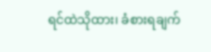ရင်ထဲသိုထား၊ ခံစားရချက်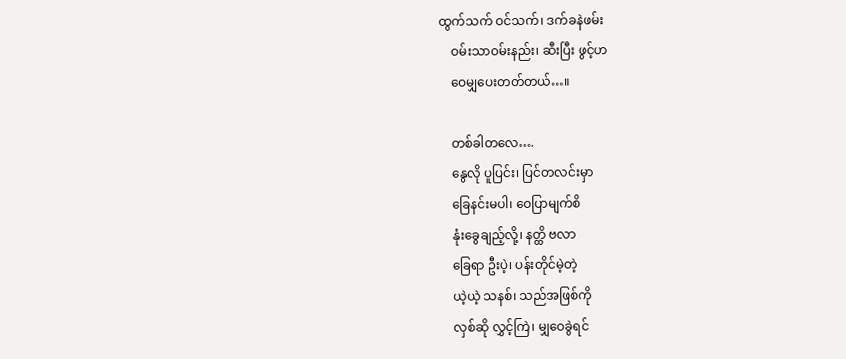ထွက်သက် ဝင်သက်၊ ဒက်ခနဲဖမ်း
    ဝမ်းသာဝမ်းနည်း၊ ဆီးပြီး ဖွင့်ဟ
    ဝေမျှပေးတတ်တယ်…။

    တစ်ခါတလေ….
    နွေလို ပူပြင်း၊ ပြင်တလင်းမှာ
    ခြေနင်းမပါ၊ ဝေပြာမျက်စိ
    နုံးခွေချည့်လို့၊ နတ္ထိ ဗလာ
    ခြေရာ ဦးပဲ့၊ ပန်းတိုင်မဲ့တဲ့
    ယဲ့ယဲ့ သနစ်၊ သည်အဖြစ်ကို
    လှစ်ဆို လွှင့်ကြဲ၊ မျှဝေခွဲရင်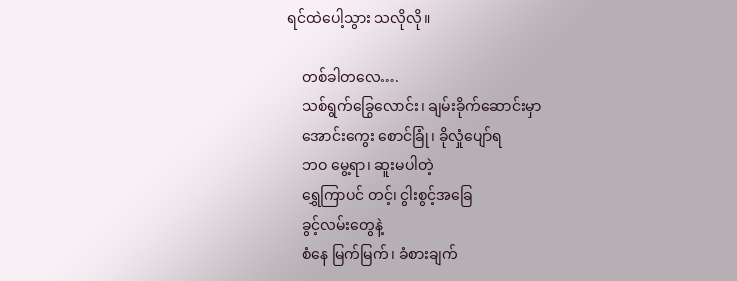ရင်ထဲပေါ့သွား သလိုလို။

    တစ်ခါတလေ….
    သစ်ရွက်ခြွေလောင်း၊ ချမ်းခိုက်ဆောင်းမှာ
    အောင်းကွေး စောင်ခြုံ၊ ခိုလှုံပျော်ရ
    ဘဝ မွေ့ရာ၊ ဆူးမပါတဲ့
    ရွှေကြာပင် တင့်၊ ငွါးစွင့်အခြေ
    ခွင့်လမ်းတွေနဲ့
    စံနေ မြက်မြက်၊ ခံစားချက်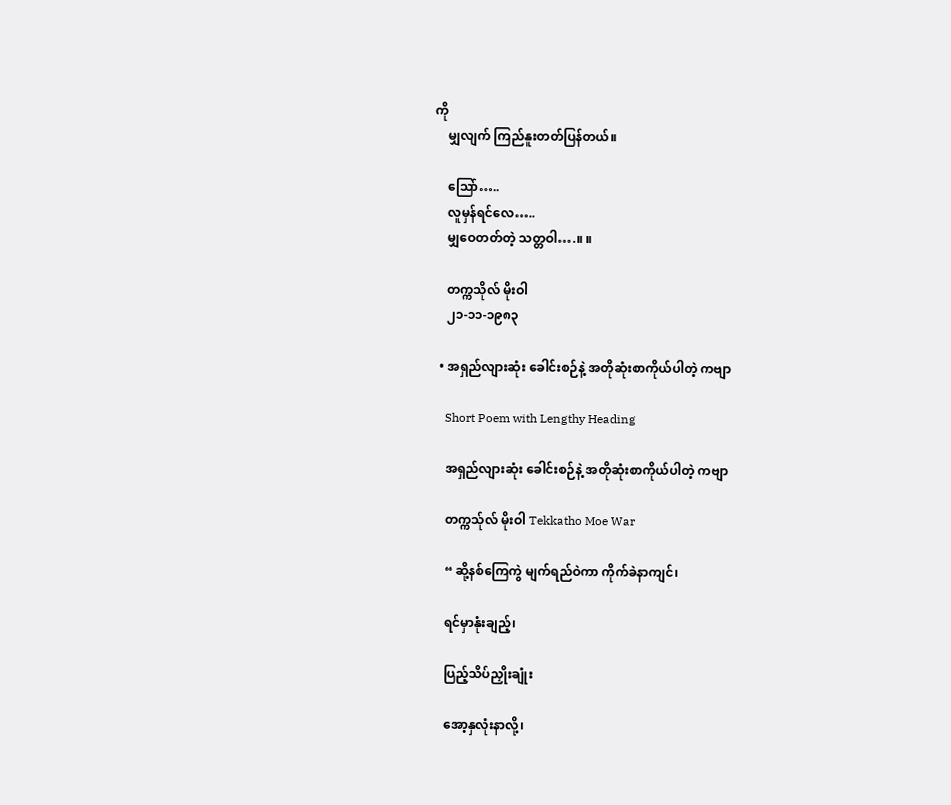ကို
    မျှလျက် ကြည်နူးတတ်ပြန်တယ်။

    သြော်…..
    လူမှန်ရင်လေ…..
    မျှဝေတတ်တဲ့ သတ္တဝါ….။ ။

    တက္ကသိုလ် မိုးဝါ
    ၂၁-၁၁-၁၉၈၃

  • အရှည်လျားဆုံး ခေါင်းစဉ်နဲ့ အတိုဆုံးစာကိုယ်ပါတဲ့ ကဗျာ

    Short Poem with Lengthy Heading

    အရှည်လျားဆုံး ခေါင်းစဉ်နဲ့ အတိုဆုံးစာကိုယ်ပါတဲ့ ကဗျာ

    တက္ကသ်ုလ် မိုးဝါ Tekkatho Moe War

    “ ဆို့နစ်ကြေကွဲ မျက်ရည်ဝဲကာ ကိုက်ခဲနာကျင်၊

    ရင်မှာနုံးချည့်၊

    ပြည့်သိပ်ညှိုးချုံး

    အော့နှလုံးနာလို့၊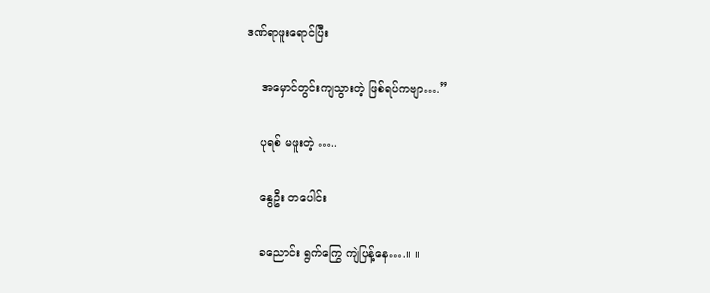ဒဏ်ရာဖူးရောင်ပြီး

    အမှောင်တွင်းကျသွားတဲ့ ဖြစ်ရပ်ကဗျာ….”

    ပုရစ် မဖူးတဲ့ …..

    နွေဦး တပေါင်း

    ခညောင်း ရွက်ကြွေ ကျဲပြန့်နေ….။ ။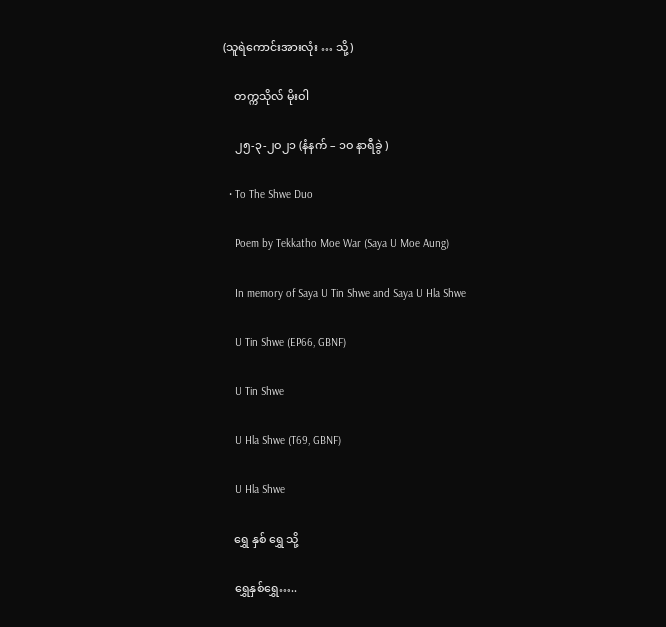(သူရဲကောင်းအားလုံး … သို့)

    တက္ကသိုလ် မိုးဝါ

    ၂၅-၃-၂ဝ၂၁ (နံနက် – ၁ဝ နာရီခွဲ )

  • To The Shwe Duo

    Poem by Tekkatho Moe War (Saya U Moe Aung)

    In memory of Saya U Tin Shwe and Saya U Hla Shwe

    U Tin Shwe (EP66, GBNF)

    U Tin Shwe

    U Hla Shwe (T69, GBNF)

    U Hla Shwe

    ရွှေ နှစ် ရွှေ သို့

    ရွှေနှစ်ရွှေ…..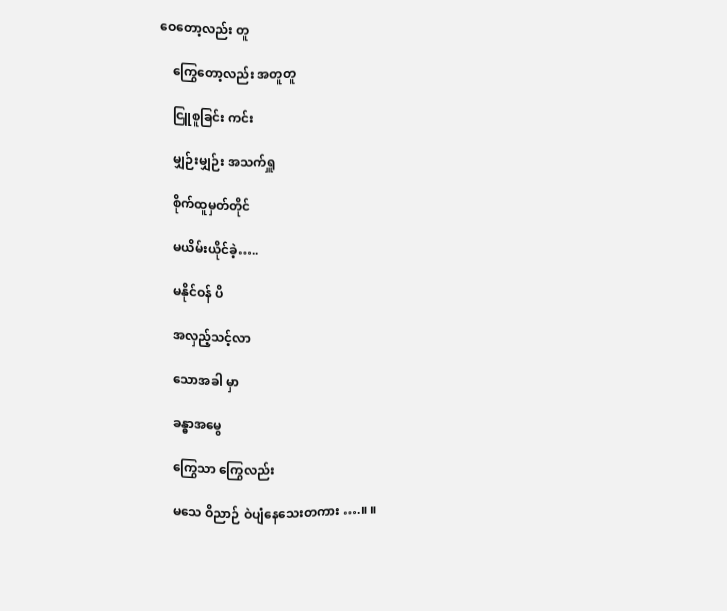ဝေတော့လည်း တူ

    ကြွေတော့လည်း အတူတူ

    ငြူစူခြင်း ကင်း

    မျှဉ်းမျှဉ်း အသက်ရှူ

    စိုက်ထူမှတ်တိုင်

    မယိမ်းယိုင်ခဲ့…..

    မနိုင်ဝန် ပိ

    အလှည့်သင့်လာ

    သောအခါ မှာ

    ခန္ဓာအမွေ

    ကြွေသာ ကြွေလည်း

    မသေ ဝိညာဉ် ဝဲပျံနေသေးတကား ….။ ။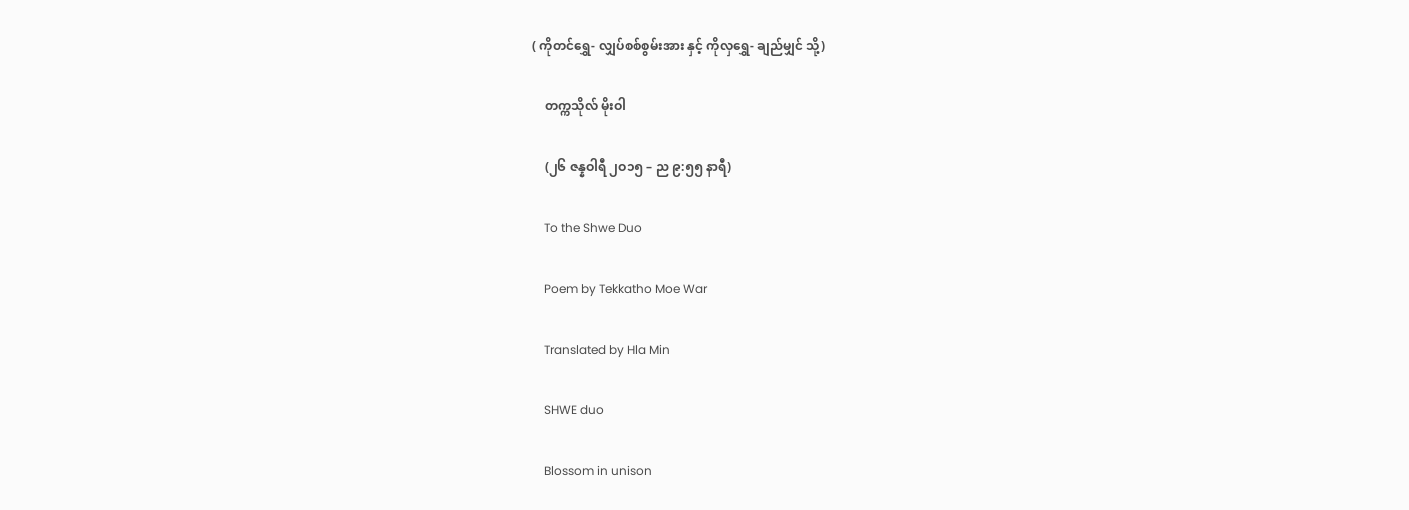( ကိုတင်ရွှေ- လျှပ်စစ်စွမ်းအား နှင့် ကိုလှရွှေ- ချည်မျှင် သို့)

    တက္ကသိုလ် မိုးဝါ

    (၂၆ ဇန္နဝါရီ ၂ဝ၁၅ – ည ၉:၅၅ နာရီ)

    To the Shwe Duo

    Poem by Tekkatho Moe War

    Translated by Hla Min

    SHWE duo

    Blossom in unison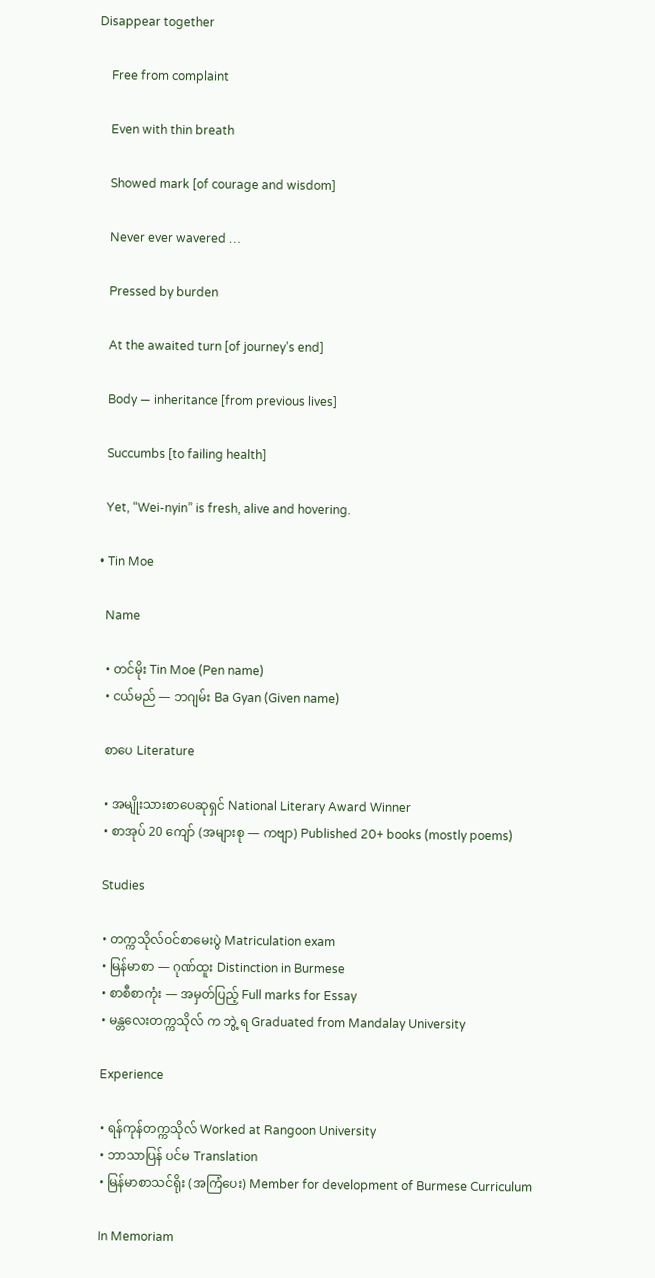Disappear together

    Free from complaint

    Even with thin breath

    Showed mark [of courage and wisdom]

    Never ever wavered …

    Pressed by burden

    At the awaited turn [of journey’s end]

    Body — inheritance [from previous lives]

    Succumbs [to failing health]

    Yet, “Wei-nyin” is fresh, alive and hovering.

  • Tin Moe

    Name

    • တင်မိုး Tin Moe (Pen name)
    • ငယ်မည် — ဘဂျမ်း Ba Gyan (Given name)

    စာပေ Literature

    • အမျိုးသားစာပေဆုရှင် National Literary Award Winner
    • စာအုပ် 20 ကျော် (အများစု — ကဗျာ) Published 20+ books (mostly poems)

    Studies

    • တက္ကသိုလ်ဝင်စာမေးပွဲ Matriculation exam
    • မြန်မာစာ — ဂုဏ်ထူး Distinction in Burmese
    • စာစီစာကုံး — အမှတ်ပြည့် Full marks for Essay
    • မန္တလေးတက္ကသိုလ် က ဘွဲ့ ရ Graduated from Mandalay University

    Experience

    • ရန်ကုန်တက္ကသိုလ် Worked at Rangoon University
    • ဘာသာပြန် ပင်မ Translation
    • မြန်မာစာသင်ရိုး (အကြံပေး) Member for development of Burmese Curriculum

    In Memoriam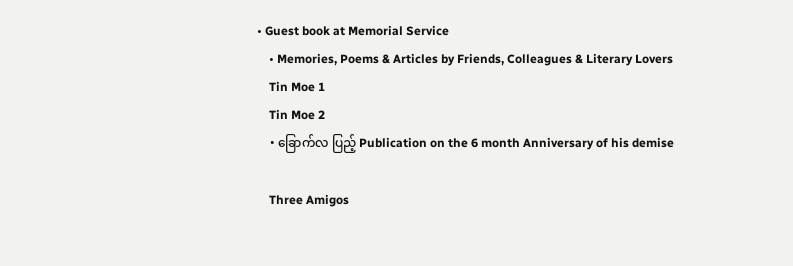• Guest book at Memorial Service
    • Memories, Poems & Articles by Friends, Colleagues & Literary Lovers
    Tin Moe 1
    Tin Moe 2
    • ခြောက်လ ပြည့် Publication on the 6 month Anniversary of his demise

    Three Amigos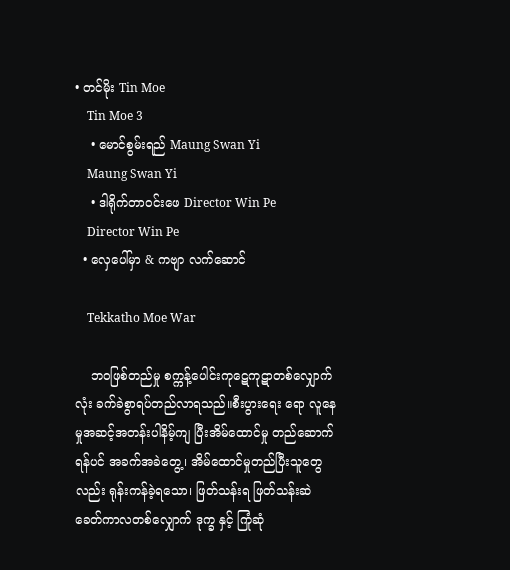• တင်မိုး Tin Moe
    Tin Moe 3
    • မောင်စွမ်းရည် Maung Swan Yi
    Maung Swan Yi
    • ဒါရိုက်တာဝင်းဖေ Director Win Pe
    Director Win Pe
  • လှေပေါ်မှာ & ကဗျာ လက်ဆောင်

    Tekkatho Moe War

    ဘဝဖြစ်တည်မှု စက္ကန့်ပေါင်းကုဋေကုဋာတစ်လျှောက်လုံး ခက်ခဲစွာရပ်တည်လာရသည်။စီးပွားရေး ရော လူနေမှုအဆင့်အတန်းပါနိမ့်ကျ ပြီးအိမ်ထောင်မှု တည်ဆောက်ရန်ပင် အခက်အခဲတွေ့၊ အိမ်ထောင်မှုတည်ပြီးသူတွေလည်း ရုန်းကန်ခဲ့ရသော၊ ဖြတ်သန်းရ ဖြတ်သန်းဆဲ ခေတ်ကာလတစ်လျှောက် ဒုက္ခ နှင့် ကြုံဆုံ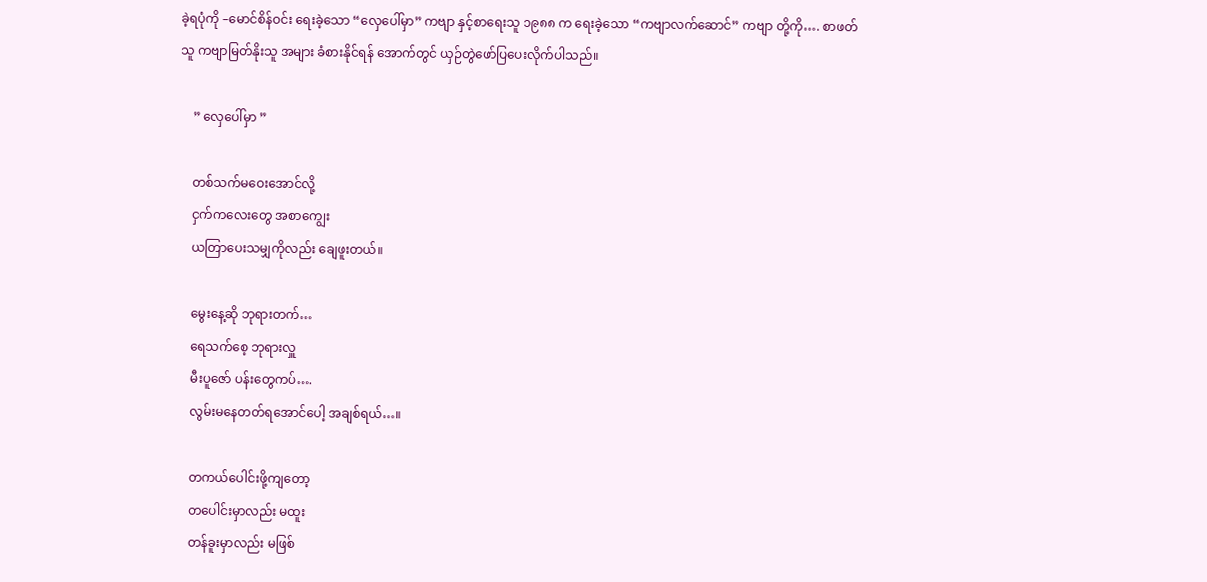ခဲ့ရပုံကို –မောင်စိန်ဝင်း ရေးခဲ့သော “လှေပေါ်မှာ” ကဗျာ နှင့်စာရေးသူ ၁၉၈၈ က ရေးခဲ့သော “ကဗျာလက်ဆောင်” ကဗျာ တို့ကို…. စာဖတ်သူ ကဗျာမြတ်နိုးသူ အများ ခံစားနိုင်ရန် အောက်တွင် ယှဉ်တွဲဖော်ပြပေးလိုက်ပါသည်။

    ” လှေပေါ်မှာ ”

    တစ်သက်မဝေးအောင်လို့
    ငှက်ကလေးတွေ အစာကျွေး
    ယတြာပေးသမျှကိုလည်း ချေဖူးတယ်။

    မွေးနေ့ဆို ဘုရားတက်…
    ရေသက်စေ့ ဘုရားလှူ
    မီးပူဇော် ပန်းတွေကပ်….
    လွမ်းမနေတတ်ရအောင်ပေါ့ အချစ်ရယ်…။

    တကယ်ပေါင်းဖို့ကျတော့
    တပေါင်းမှာလည်း မထူး
    တန်ခူးမှာလည်း မဖြစ်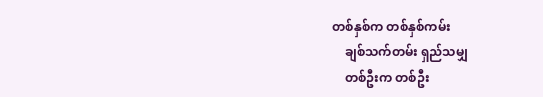တစ်နှစ်က တစ်နှစ်ကမ်း
    ချစ်သက်တမ်း ရှည်သမျှ
    တစ်ဦးက တစ်ဦး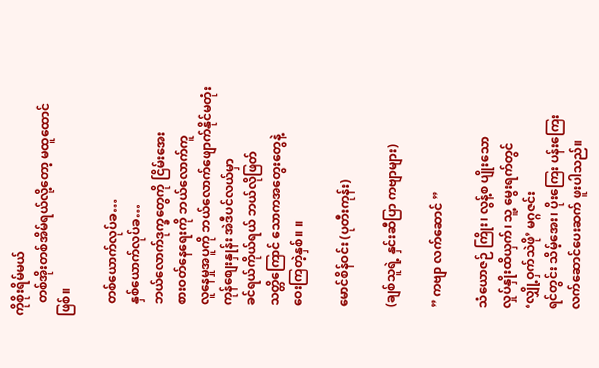ကိုစိုးရိမ်မယ်
    တစ်အိုးတစ်အိမ်ရယ်လို့တော့ မထူထောင်ဖြစ်။

    တစ်ယောက်လုပ်ခ…
    နှစ်ယောက်လုပ်ခ…
    ဘယ်လောက်ဒုက္ခတွေကို ငြိမ်းအေး
    စားဝတ်နေရေးကို ဘယ်လောက်ကူ
    လူနေမှုအပူကို ဘယ်လောက်ဖျောက်နိုင်မတုံး
    ကုန်စျေးနှုန်း အဲဒီပင်လယ်မှာ
    ခင်ရယ်ကိုယ်ရယ် ဘယ်လိုဖြတ်
    သတ္တိကြောင် သောကအတွေးတွေနဲ့
    ဝေးကြတဲ့နှစ်။ ။

    မောင်စိန်ဝင်း (ပုတီးကုန်း)

    (ချစ်သူရဲ့ နှင်းဆီပြာ ကဗျာများ)

    ” ကဗျာ လက်ဆောင် ”

    သံယောဇဉ် ကြိုး၊ လွန့်စ ပျိုးသော
    လှုပ်နှိုးထိယှက်၊ သူ့ မွေးရက်တွင်
    ‘လျှို့ဝှက်သဲဖို’ မဂ္ဂဇင်း
    ရင်တွင်း သိမ့်အေး၊ ပိုးကြေး ပန်းကြေး
    လက်ဆောင်ပေးဆက် ဖူးပါသည်။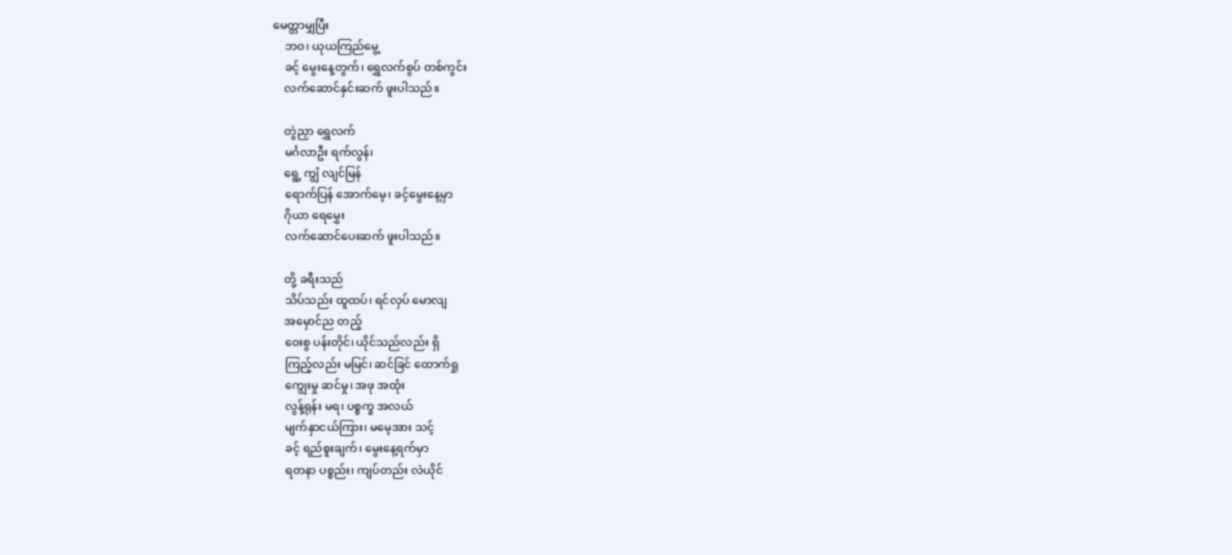မေတ္တာမျှပြီး
    ဘဝ၊ ယုယကြည်မွေ့
    ခင့် မွေးနေ့တွက်၊ ရွှေလက်စွပ် တစ်ကွင်း
    လက်ဆောင်နှင်းဆက် ဖူးပါသည်။

    တွဲညှာ ရွှေလက်
    မင်္ဂလာဦး ရက်လွန်၊
    ရွေ့ ကျွံ လျင်မြန်
    ရောက်ပြန် အောက်မေ့၊ ခင့်မွေးနေ့မှာ
    ဂိုယာ ရေမွှေး
    လက်ဆောင်ပေးဆက် ဖူးပါသည်။

    တို့ ခရီးသည်
    သိပ်သည်း ထူထပ်၊ ရင်လှပ် မောလျ
    အမှောင်ည တည့်
    ဝေးစွ ပန်းတိုင်၊ ယိုင်သည်လည်း ရှိ
    ကြည့်လည်း မမြင်၊ ဆင်ခြင် ထောက်ရှု
    ကျွေးမှု ဆင်မှု၊ အဖု အထုံး
    လွန့်ရုန်း မရ၊ ပစ္စက္ခ အလယ်
    မျက်နှာငယ်ကြား၊ မမေ့အား သင့်
    ခင့် ရည်စူးချက်၊ မွေးနေ့ရက်မှာ
    ရတနာ ပစ္စည်း၊ ကျပ်တည်း လဲယိုင်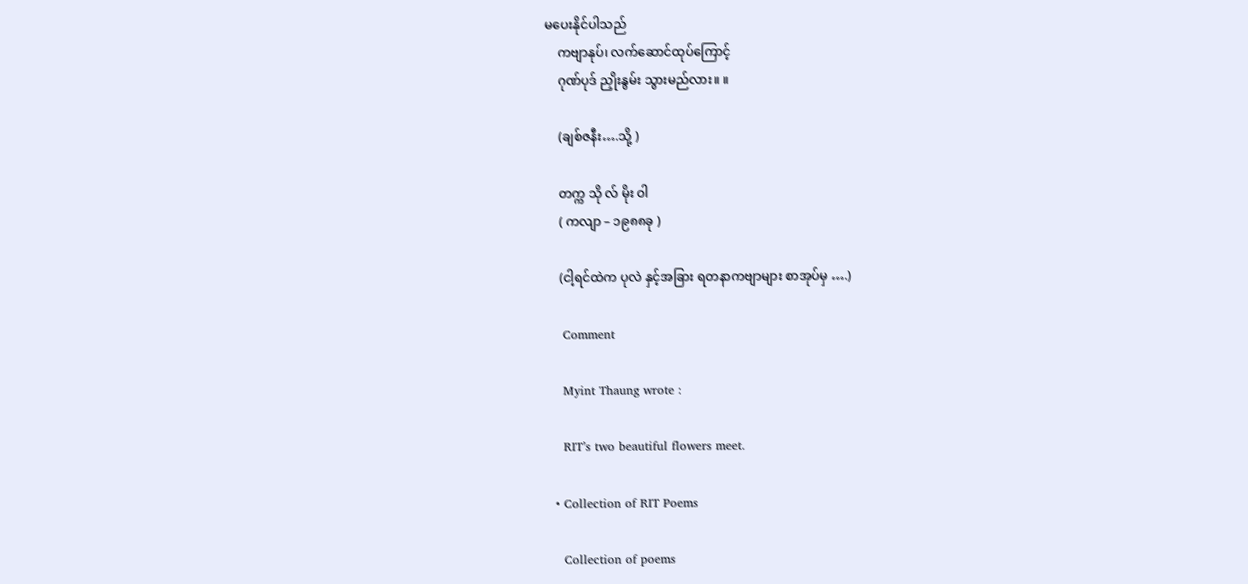မပေးနိုင်ပါသည်
    ကဗျာနုပ်၊ လက်ဆောင်ထုပ်ကြောင့်
    ဂုဏ်ပုဒ် ညှိုးနွမ်း သွားမည်လား။ ။

    (ချစ်ဇနီး….သို့ )

    တက္က သို လ် မိုး ဝါ
    ( ကလျာ – ၁၉၈၈ခု )

    (ငါ့ရင်ထဲက ပုလဲ နှင့်အခြား ရတနာကဗျာများ စာအုပ်မှ ….)

    Comment

    Myint Thaung wrote :

    RIT’s two beautiful flowers meet.

  • Collection of RIT Poems

    Collection of poems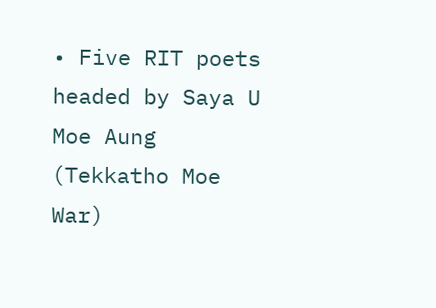• Five RIT poets headed by Saya U Moe Aung (Tekkatho Moe War)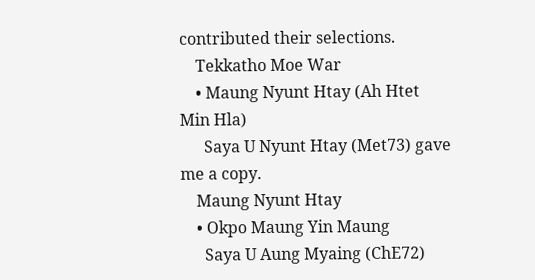contributed their selections.
    Tekkatho Moe War
    • Maung Nyunt Htay (Ah Htet Min Hla)
      Saya U Nyunt Htay (Met73) gave me a copy.
    Maung Nyunt Htay
    • Okpo Maung Yin Maung
      Saya U Aung Myaing (ChE72)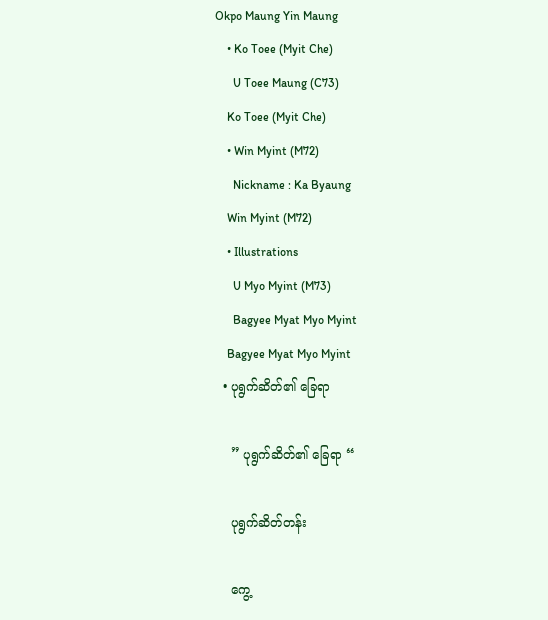Okpo Maung Yin Maung
    • Ko Toee (Myit Che)
      U Toee Maung (C73)
    Ko Toee (Myit Che)
    • Win Myint (M72)
      Nickname : Ka Byaung
    Win Myint (M72)
    • Illustrations
      U Myo Myint (M73)
      Bagyee Myat Myo Myint
    Bagyee Myat Myo Myint
  • ပုရွက်ဆိတ်၏ ခြေရာ

    ” ပုရွက်ဆိတ်၏ ခြေရာ “

    ပုရွက်ဆိတ်တန်း

    ကွေ့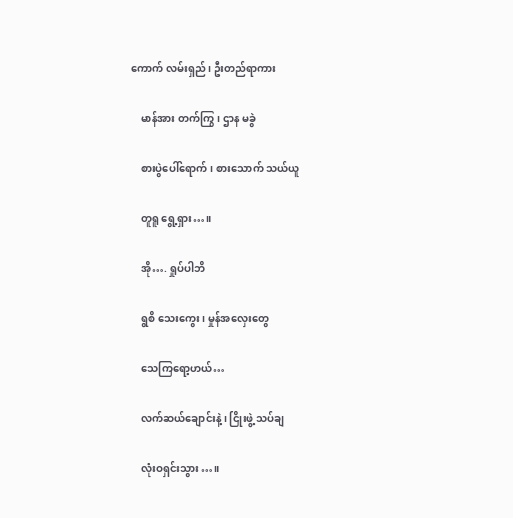ကောက် လမ်းရှည်၊ ဦးတည်ရာကား

    မာန်အား တက်ကြွ၊ ဌာန မခွဲ

    စားပွဲပေါ်ရောက်၊ စားသောက် သယ်ယူ

    တူရူ ရွေ့ရှား…။

    အို…. ရှုပ်ပါဘိ

    ရွစိ သေးကွေး၊ မှုန်အလှေးတွေ

    သေကြရော့ဟယ်…

    လက်ဆယ်ချောင်းနဲ့၊ ငြိုးဖွဲ့ သပ်ချ

    လုံးဝရှင်းသွား…။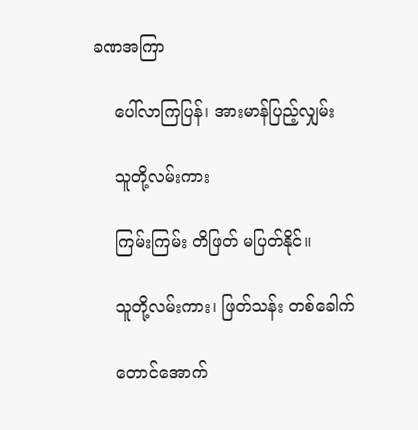ခဏအကြာ

    ပေါ်လာကြပြန်၊ အားမာန်ပြည့်လျှမ်း

    သူတို့လမ်းကား

    ကြမ်းကြမ်း တိဖြတ် မပြတ်နိုင်။

    သူတို့လမ်းကား၊ ဖြတ်သန်း တစ်ခေါက်

    တောင်အောက်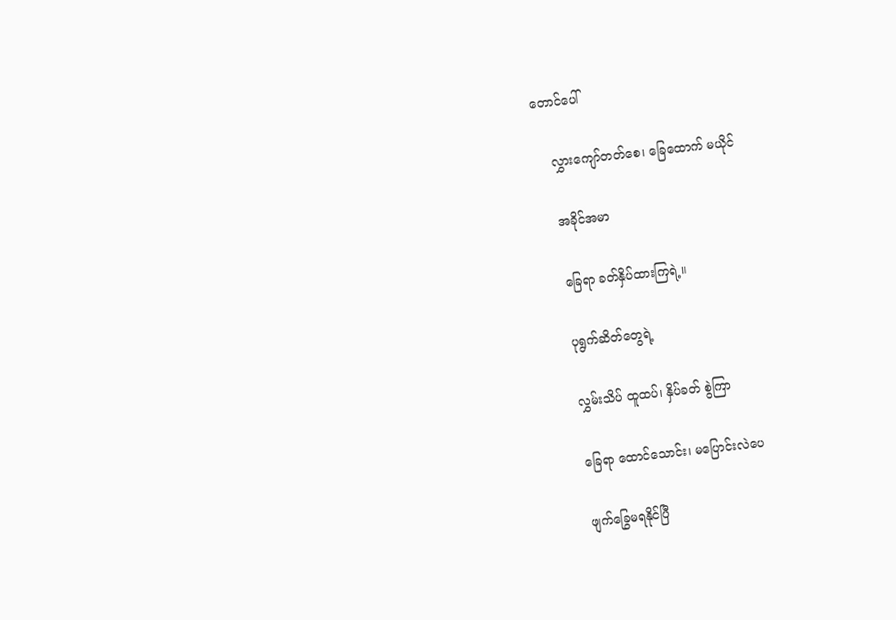တောင်ပေါ်

    လွှားကျော်တတ်စေ၊ ခြေထောက် မယိုင်

    အခိုင်အမာ

    ခြေရာ ခတ်နှိပ်ထားကြရဲ့။

    ပုရွက်ဆိတ်တွေရဲ့

    လွှမ်းသိပ် ထူထပ်၊ နှိပ်ခတ် စွဲကြာ

    ခြေရာ ထောင်သောင်း၊ မပြောင်းလဲပေ

    ဖျက်ခြွေမရနိုင်ပြီ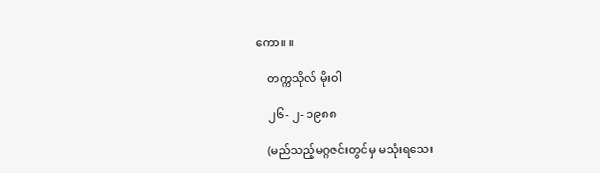ကော။ ။

    တက္ကသိုလ် မိုးဝါ

    ၂၆- ၂- ၁၉၈၈

    (မည်သည့်မဂ္ဂဇင်းတွင်မှ မသုံးရသေး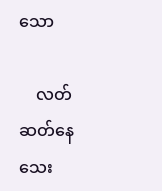သော

    လတ်ဆတ်နေသေး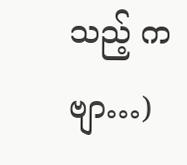သည့် ကဗျာ…)